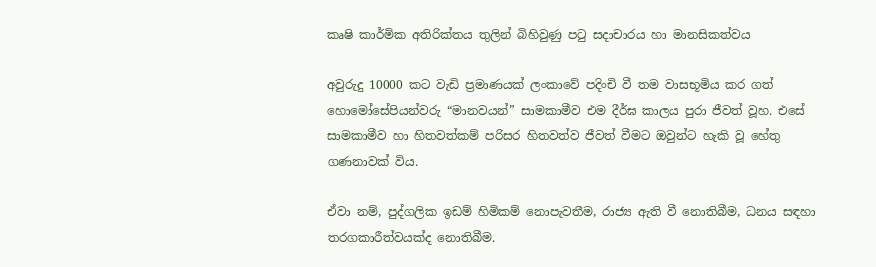කෘෂි කාර්මික අතිරික්තය තුලින් බිහිවුණු පටු සදාචාරය හා මානසිකත්වය

අවුරුදු 10000 කට වැඩි ප්‍රමාණයක් ලංකාවේ පදිංචි වී තම වාසභූමිය කර ගත් හොමෝසේපියන්වරු “මානවයන්” සාමකාමීව එම දීර්ඝ කාලය පුරා ජීවත් වූහ. එසේ සාමකාමීව හා හිතවත්කම් පරිසර හිතවත්ව ජීවත් වීමට ඔවුන්ට හැකි වූ හේතු ගණනාවක් විය.

ඒවා නම්, පුද්ගලික ඉඩම් හිමිකම් නොපැවතීම, රාජ්‍ය ඇති වී නොතිබීම, ධනය සඳහා තරගකාරීත්වයක්ද නොතිබීම.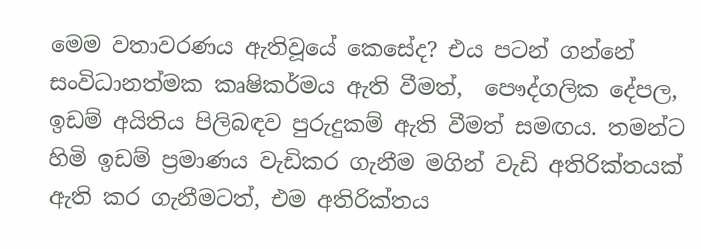මෙම වතාවරණය ඇතිවූයේ කෙසේද? එය පටන් ගන්නේ සංවිධානත්මක කෘෂිකර්මය ඇති වීමත්,  පෞද්ගලික දේපල, ඉඩම් අයිතිය පිලිබඳව පුරුදුකම් ඇති වීමත් සමඟය. තමන්ට හිමි ඉඩම් ප්‍රමාණය වැඩිකර ගැනීම මගින් වැඩි අතිරික්තයක් ඇති කර ගැනීමටත්, එම අතිරික්තය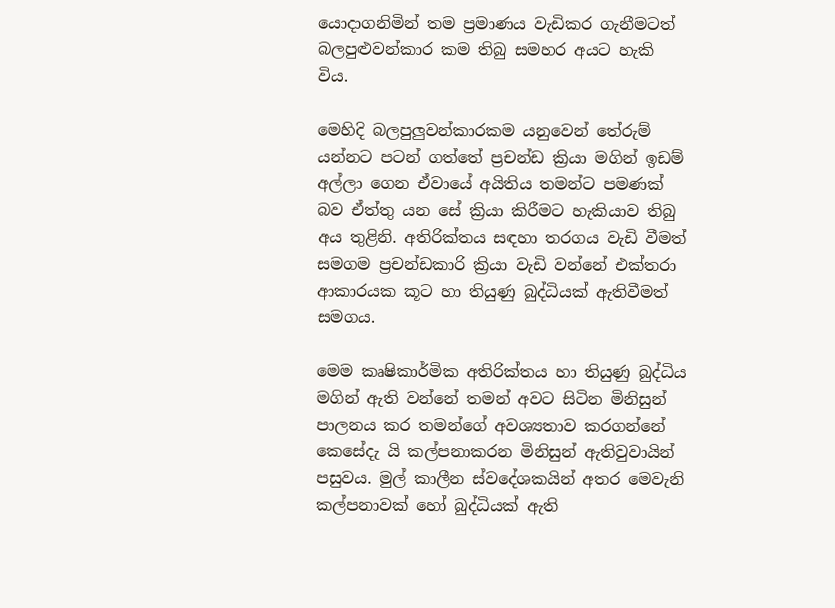යොදාගනිමින් තම ප්‍රමාණය වැඩිකර ගැනීමටත් බලපුළුවන්කාර කම තිබු සමහර අයට හැකි විය.

මෙහිදි බලපුලුවන්කාරකම යනුවෙන් තේරුම් යන්නට පටන් ගත්තේ ප්‍රචන්ඩ ක්‍රියා මගින් ඉඩම් අල්ලා ගෙන ඒවායේ අයිතිය තමන්ට පමණක් බව ඒත්තු යන සේ ක්‍රියා කිරීමට හැකියාව තිබු අය තුළිනි. අතිරික්තය සඳහා තරගය වැඩි වීමත් සමගම ප්‍රචන්ඩකාරි ක්‍රියා වැඩි වන්නේ එක්තරා ආකාරයක කූට හා තියුණු බුද්ධියක් ඇතිවීමත් සමගය.

මෙම කෘෂිකාර්මික අතිරික්තය හා තියුණු බුද්ධිය මගින් ඇති වන්නේ තමන් අවට සිටින මිනිසුන් පාලනය කර තමන්ගේ අවශ්‍යතාව කරගන්නේ කෙසේදැ යි කල්පනාකරන මිනිසුන් ඇතිවුවායින් පසුවය. මුල් කාලීන ස්වදේශකයින් අතර මෙවැනි කල්පනාවක් හෝ බුද්ධියක් ඇති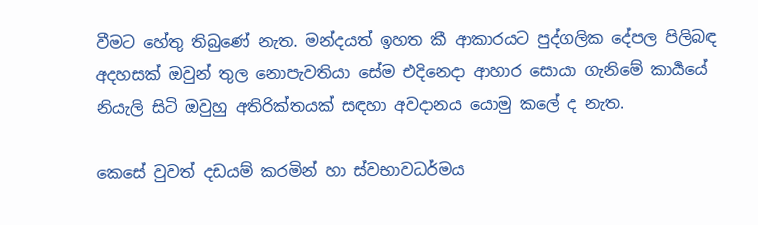වීමට හේතු තිබුණේ නැත. මන්දයත් ඉහත කී ආකාරයට පුද්ගලික දේපල පිලිබඳ අදහසක් ඔවුන් තුල නොපැවතියා සේම එදිනෙදා ආහාර සොයා ගැනිමේ කාර්‍යයේ නියැලි සිටි ඔවුහු අතිරික්තයක් සඳහා අවදානය යොමු කලේ ද නැත.

කෙසේ වුවත් දඩයම් කරමින් හා ස්වභාවධර්මය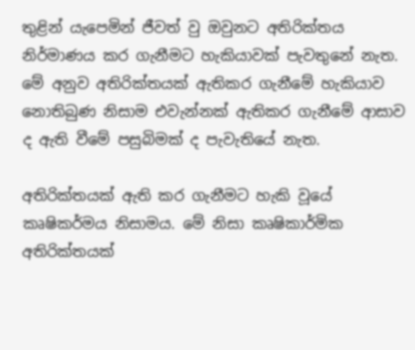තුළින් යැපෙමින් ජීවත් වු ඔවුනට අතිරික්තය නිර්මාණය කර ගැනීමට හැකියාවක් පැවතුනේ නැත. මේ අනුව අතිරික්තයක් ඇතිකර ගැනීමේ හැකියාව නොතිබුණ නිසාම එවැන්නක් ඇතිකර ගැනීමේ ආසාව ද ඇති වීමේ පසුබිමක් ද පැවැතියේ නැත.

අතිරික්තයක් ඇති කර ගැනීමට හැකි වූයේ කෘෂිකර්මය නිසාමය. මේ නිසා කෘෂිකාර්මික අතිරික්තයක්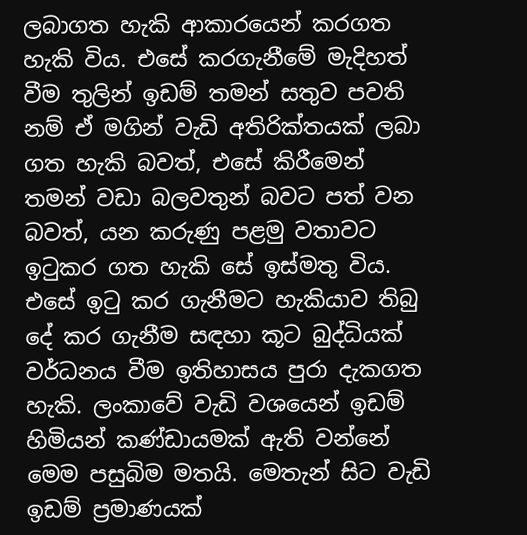ලබාගත හැකි ආකාරයෙන් කරගත හැකි විය. එසේ කරගැනීමේ මැදිහත් වීම තුලින් ඉඩම් තමන් සතුව පවති නම් ඒ මගින් වැඩි අතිරික්තයක් ලබා ගත හැකි බවත්, එසේ කිරීමෙන් තමන් වඩා බලවතුන් බවට පත් වන බවත්, යන කරුණු පළමු වතාවට ඉටුකර ගත හැකි සේ ඉස්මතු විය. එසේ ඉටු කර ගැනීමට හැකියාව තිබු දේ කර ගැනීම සඳහා කූට බුද්ධියක් වර්ධනය වීම ඉතිහාසය පුරා දැකගත හැකි. ලංකාවේ වැඩි වශයෙන් ඉඩම් හිමියන් කණ්ඩායමක් ඇති වන්නේ මෙම පසුබිම මතයි. මෙතැන් සිට වැඩි ඉඩම් ප්‍රමාණයක්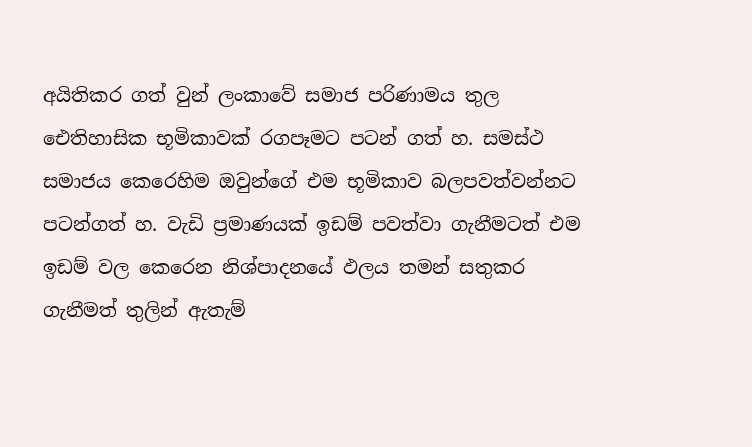අයිතිකර ගත් වුන් ලංකාවේ සමාජ පරිණාමය තුල ඓතිහාසික භූමිකාවක් රගපෑමට පටන් ගත් හ. සමස්ථ සමාජය කෙරෙහිම ඔවුන්ගේ එම භූමිකාව බලපවත්වන්නට පටන්ගත් හ. වැඩි ප්‍රමාණයක් ඉඩම් පවත්වා ගැනීමටත් එම ඉඩම් වල කෙරෙන නිශ්පාදනයේ ඵලය තමන් සතුකර ගැනීමත් තුලින් ඇතැම්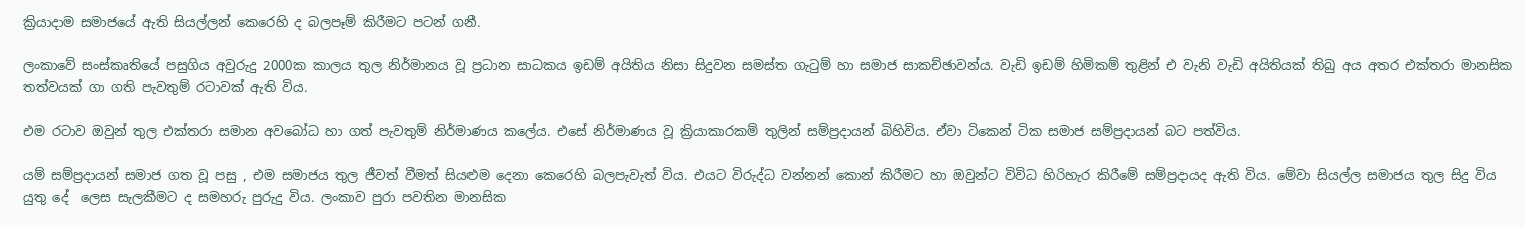ක්‍රියාදාම සමාජයේ ඇති සියල්ලන් කෙරෙහි ද බලපෑම් කිරීමට පටන් ගනී.

ලංකාවේ සංස්කෘතියේ පසුගිය අවුරුදු 2000ක කාලය තුල නිර්මානය වූ ප්‍රධාන සාධකය ඉඩම් අයිතිය නිසා සිදුවන සමස්ත ගැටුම් හා සමාජ සාකච්ඡාවන්ය. වැඩි ඉඩම් හිමිකම් තුළින් එ වැනි වැඩි අයිතියක් තිබු අය අතර එක්තරා මානසික තත්වයක් ගා ගති පැවතුම් රටාවක් ඇති විය.

එම රටාව ඔවුන් තුල එක්තරා සමාන අවබෝධ හා ගත් පැවතුම් නිර්මාණය කලේය. එසේ නිර්මාණය වූ ක්‍රියාකාරකම් තුලින් සම්ප්‍රදායන් බිහිවිය. ඒවා ටිකෙන් ටික සමාජ සම්ප්‍රදායන් බට පත්විය.

යම් සම්ප්‍රදායන් සමාජ ගත වූ පසු , එම සමාජය තුල ජීවත් වීමත් සියළුම දෙනා කෙරෙහි බලපැවැත් විය. එයට විරුද්ධ වන්නන් කොන් කිරීමට හා ඔවුන්ට විවිධ හිරිහැර කිරීමේ සම්ප්‍රදායද ඇති විය. මේවා සියල්ල සමාජය තුල සිදු විය  යුතු දේ  ලෙස සැලකීමට ද සමහරු පුරුදු විය. ලංකාව පුරා පවතින මානසික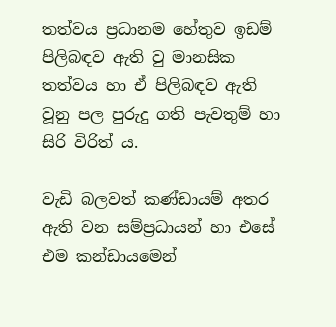තත්වය ප්‍රධානම හේතුව ඉඩම් පිලිබඳව ඇති වු මානසික තත්වය හා ඒ පිලිබඳව ඇති වූනු පල පුරුදු ගති පැවතුම් හා සිරි විරිත් ය.

වැඩි බලවත් කණ්ඩායම් අතර ඇති වන සම්ප්‍රධායන් හා එසේ එම කන්ඩායමෙන්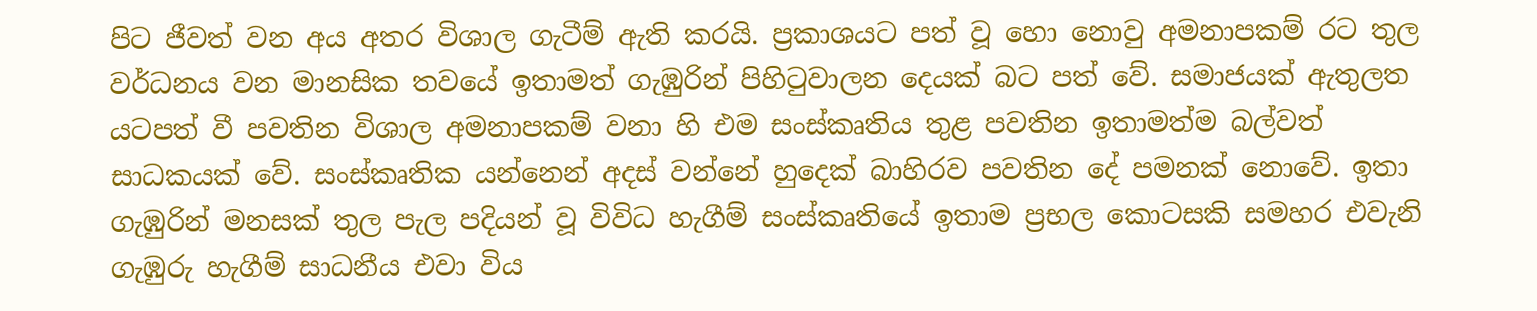පිට ජීවත් වන අය අතර විශාල ගැටීම් ඇති කරයි. ප්‍රකාශයට පත් වූ හො නොවු අමනාපකම් රට තුල වර්ධනය වන මානසික තවයේ ඉතාමත් ගැඹුරින් පිහිටුවාලන දෙයක් බට පත් වේ. සමාජයක් ඇතුලත යටපත් වී පවතින විශාල අමනාපකම් වනා හි එම සංස්කෘතිය තුළ පවතින ඉතාමත්ම බල්වත් සාධකයක් වේ. සංස්කෘතික යන්නෙන් අදස් වන්නේ හුදෙක් බාහිරව පවතින දේ පමනක් නොවේ. ඉතා ගැඹුරින් මනසක් තුල පැල පදියන් වූ විවිධ හැගීම් සංස්කෘතියේ ඉතාම ප්‍රභල කොටසකි සමහර එවැනි ගැඹුරු හැගීම් සාධනීය එවා විය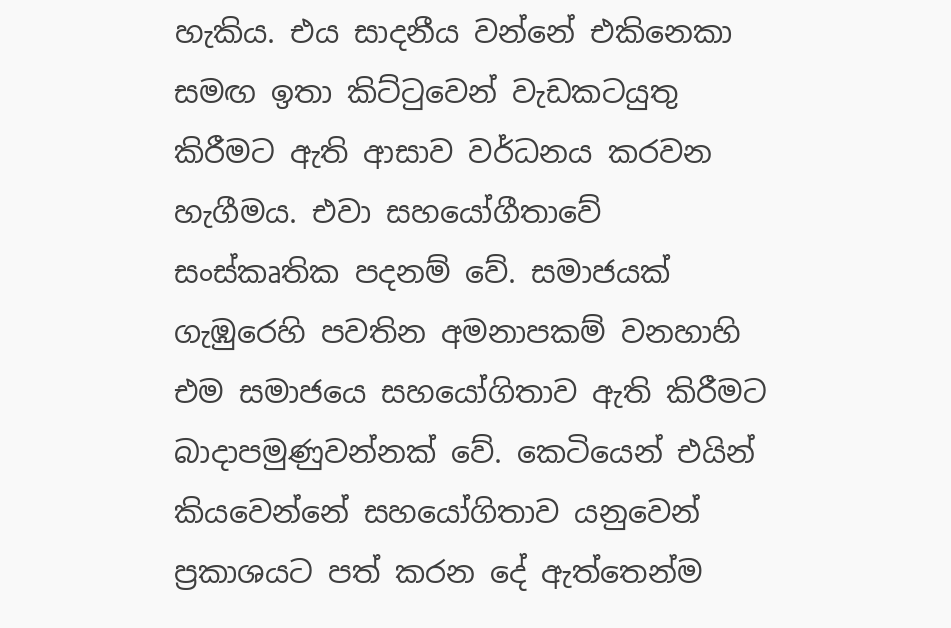හැකිය. එය සාදනීය වන්නේ එකිනෙකා සමඟ ඉතා කිට්ටුවෙන් වැඩකටයුතු කිරීමට ඇති ආසාව වර්ධනය කරවන හැගීමය. එවා සහයෝගීතාවේ සංස්කෘතික පදනම් වේ. සමාජයක් ගැඹුරෙහි පවතින අමනාපකම් වනහාහි එම සමාජයෙ සහයෝගිතාව ඇති කිරීමට බාදාපමුණුවන්නක් වේ. කෙටියෙන් එයින් කියවෙන්නේ සහයෝගිතාව යනුවෙන් ප්‍රකාශයට පත් කරන දේ ඇත්තෙන්ම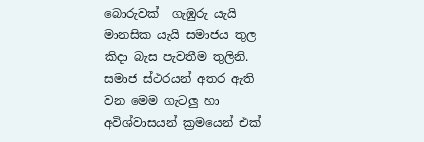බොරුවක්  ගැඹුරු යැයි මානසික යැයි සමාජය තුල කිදා බැස පැවතීම තුලිනි. සමාජ ස්ථරයන් අතර ඇති වන මෙම ගැටලු හා අවිශ්වාසයන් ක්‍රමයෙන් එක්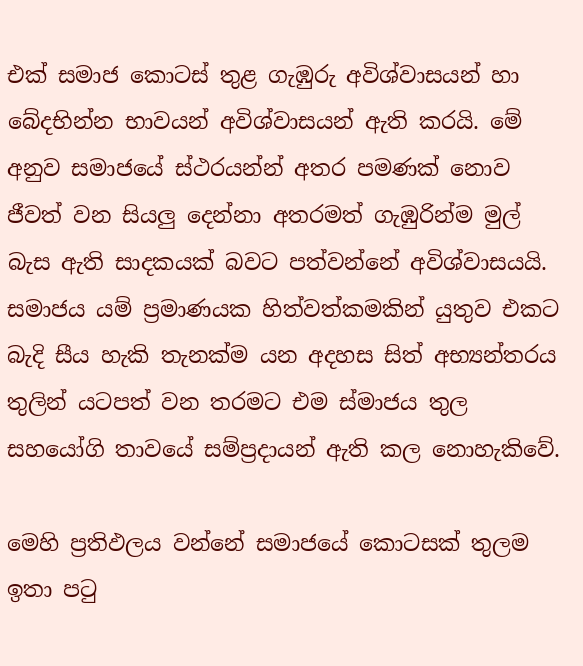එක් සමාජ කොටස් තුළ ගැඹුරු අවිශ්වාසයන් හා බේදභින්න භාවයන් අවිශ්වාසයන් ඇති කරයි. මේ අනුව සමාජයේ ස්ථරයන්න් අතර පමණක් නොව ජීවත් වන සියලු දෙන්නා අතරමත් ගැඹුරින්ම මුල් බැස ඇති සාදකයක් බවට පත්වන්නේ අවිශ්වාසයයි. සමාජය යම් ප්‍රමාණයක හිත්වත්කමකින් යුතුව එකට බැදි සීය හැකි තැනක්ම යන අදහස සිත් අභ්‍යන්තරය තුලින් යටපත් වන තරමට එම ස්මාජය තුල සහයෝගි තාවයේ සම්ප්‍රදායන් ඇති කල නොහැකිවේ.

මෙහි ප්‍රතිඵලය වන්නේ සමාජයේ කොටසක් තුලම ඉතා පටු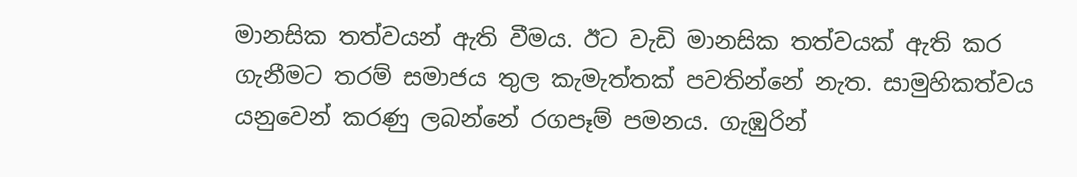මානසික තත්වයන් ඇති වීමය. ඊට වැඩි මානසික තත්වයක් ඇති කර ගැනීමට තරම් සමාජය තුල කැමැත්තක් පවතින්නේ නැත. සාමුහිකත්වය යනුවෙන් කරණු ලබන්නේ රගපෑම් පමනය. ගැඹුරින්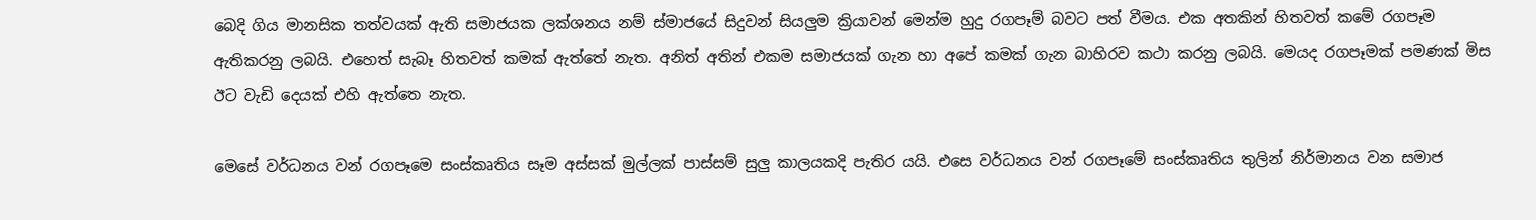බෙදි ගිය මානසික තත්වයක් ඇති සමාජයක ලක්ශනය නම් ස්මාජයේ සිදුවන් සියලුම ක්‍රියාවන් මෙන්ම හුදු රගපෑම් බවට පත් වීමය. එක අතකින් හිතවත් කමේ රගපෑම ඇතිකරනු ලබයි. එහෙත් සැබෑ හිතවත් කමක් ඇත්තේ නැත. අනිත් අතින් එකම සමාජයක් ගැන හා අපේ කමක් ගැන බාහිරව කථා කරනු ලබයි. මෙයද රගපෑමක් පමණක් මිස ඊට වැඩි දෙයක් එහි ඇත්තෙ නැත.

මෙසේ වර්ධනය වන් රගපෑමෙ සංස්කෘතිය සෑම අස්සක් මුල්ලක් පාස්සම් සුලු කාලයකදි පැතිර යයි. එසෙ වර්ධනය වන් රගපෑමේ සංස්කෘතිය තුලින් නිර්මානය වන සමාජ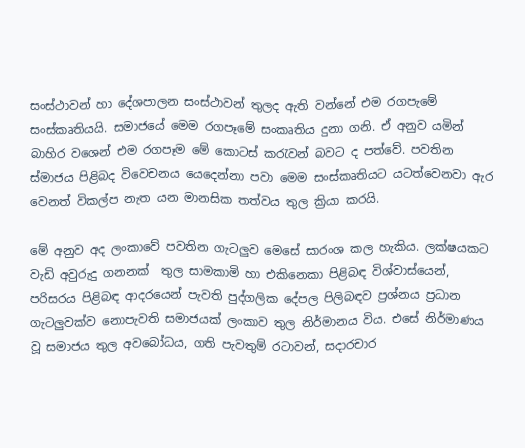සංස්ථාවන් හා දේශපාලන සංස්ථාවන් තුලද ඇති වන්නේ එම රගපැමේ සංස්කෘතියයි. සමාජයේ මෙම රගපෑමේ සංකෘතිය දුනා ගනි. ඒ අනුව යමින් බාහිර වශෙන් එම රගපෑම මේ කොටස් කරැවන් බවට ද පත්වේ. පවතින ස්මාජය පිළිබද විවෙචනය යෙදෙන්නා පවා මෙම සංස්කෘතියට යටත්වෙනවා ඇර වෙනත් විකල්ප නැත යන මානසික තත්වය තුල ක්‍රියා කරයි.

මේ අනුව අද ලංකාවේ පවතින ගැටලුව මෙසේ සාරංශ කල හැකිය. ලක්ෂයකට වැඩි අවුරුදු ගනනක්  තුල සාමකාමි හා එකිනෙකා පිළිබඳ විශ්වාස්යෙන්, පරිසරය පිළිබඳ ආදරයෙන් පැවති පුද්ගලික දේපල පිලිබඳව ප්‍රශ්නය ප්‍රධාන ගැටලුවක්ව නොපැවති සමාජයක් ලංකාව තුල නිර්මානය විය. එසේ නිර්මාණය වූ සමාජය තුල අවබෝධය, ගති පැවතුම් රටාවන්, සදාරචාර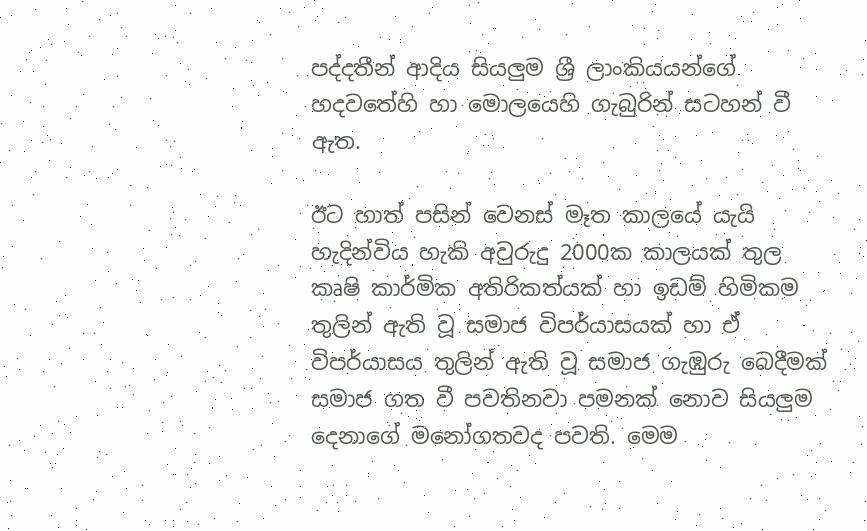පද්දතීන් ආදිය සියලුම ශ්‍රී ලාංකියයන්ගේ හදවතේහි හා මොලයෙහි ගැබුරින් සටහන් වී ඇත.

ඊට හාත් පසින් වෙනස් මෑත කාලයේ යැයි හැදින්විය හැකි අවුරුදු 2000ක කාලයක් තුල කෘෂි කාර්මික අතිරිකත්යක් හා ඉඩම් හිමිකම තුලින් ඇති වූ සමාජ විපර්යාසයක් හා ඒ විපර්යාසය තුලින් ඇති වූ සමාජ ගැඹුරු බෙදීමක් සමාජ ගත වී පවතිනවා පමනක් නොව සියලුම දෙනාගේ මනෝගතවද පවති. මෙම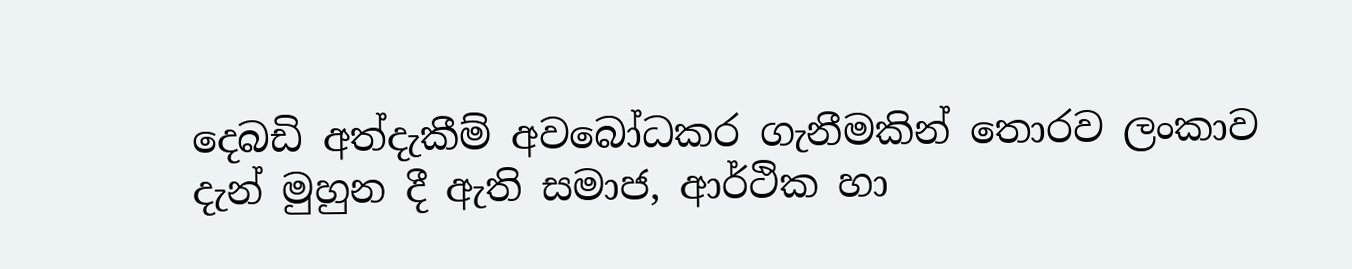දෙබඩි අත්දැකීම් අවබෝධකර ගැනීමකින් තොරව ලංකාව දැන් මුහුන දී ඇති සමාජ, ආර්ථික හා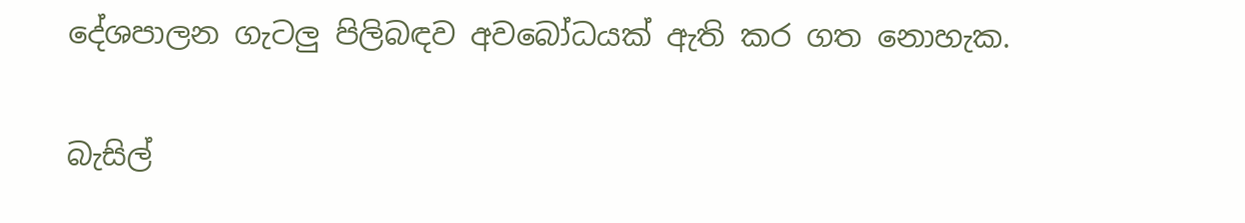දේශපාලන ගැටලු පිලිබඳව අවබෝධයක් ඇති කර ගත නොහැක.

බැසිල්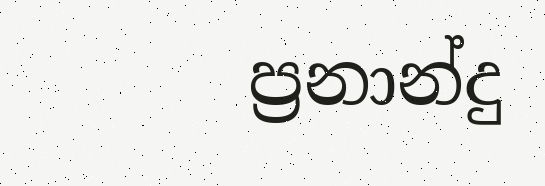ප්‍රනාන්දු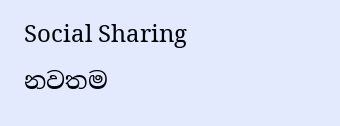Social Sharing
නවතම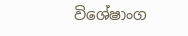විශේෂාංග